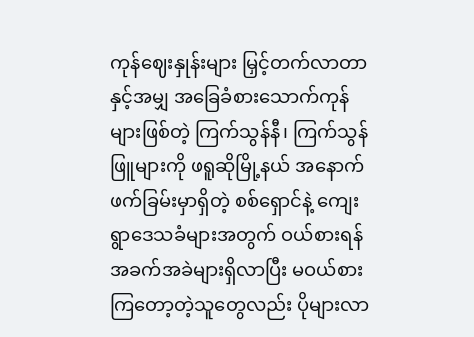ကုန်ဈေးနှုန်းများ မြှင့်တက်လာတာနှင့်အမျှ အခြေခံစားသောက်ကုန်များဖြစ်တဲ့ ကြက်သွန်နီ၊ ကြက်သွန်ဖြူများကို ဖရူဆိုမြို့နယ် အနောက်ဖက်ခြမ်းမှာရှိတဲ့ စစ်ရှောင်နဲ့ ကျေးရွာဒေသခံများအတွက် ဝယ်စားရန် အခက်အခဲများရှိလာပြီး မဝယ်စားကြတော့တဲ့သူတွေလည်း ပိုများလာ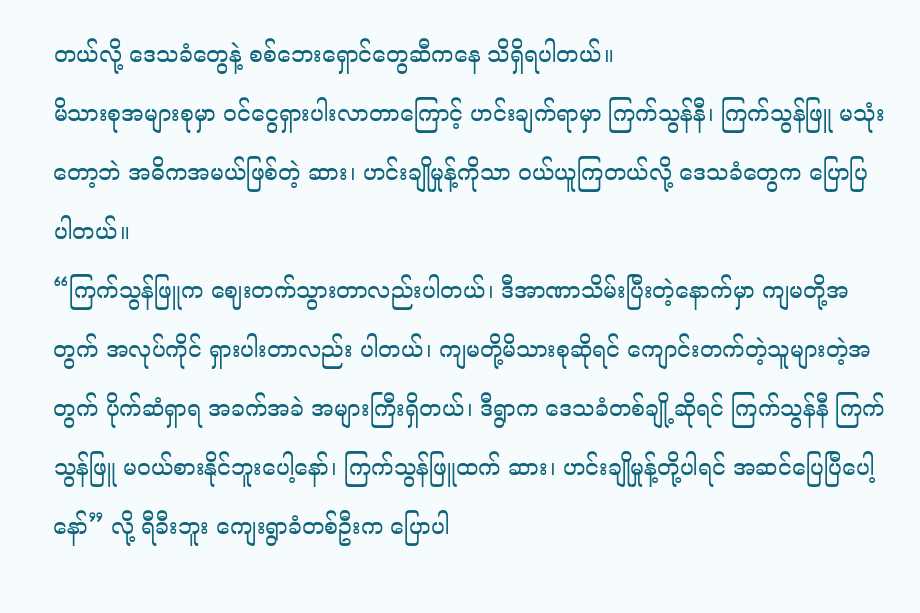တယ်လို့ ဒေသခံတွေနဲ့ စစ်ဘေးရှောင်တွေဆီကနေ သိရှိရပါတယ်။
မိသားစုအများစုမှာ ဝင်ငွေရှားပါးလာတာကြောင့် ဟင်းချက်ရာမှာ ကြက်သွန်နီ၊ ကြက်သွန်ဖြူ မသုံးတော့ဘဲ အဓိကအမယ်ဖြစ်တဲ့ ဆား၊ ဟင်းချိုမှုန့်ကိုသာ ဝယ်ယူကြတယ်လို့ ဒေသခံတွေက ပြောပြပါတယ်။
“ကြက်သွန်ဖြူက ဈေးတက်သွားတာလည်းပါတယ်၊ ဒီအာဏာသိမ်းပြီးတဲ့နောက်မှာ ကျမတို့အတွက် အလုပ်ကိုင် ရှားပါးတာလည်း ပါတယ်၊ ကျမတို့မိသားစုဆိုရင် ကျောင်းတက်တဲ့သူများတဲ့အတွက် ပိုက်ဆံရှာရ အခက်အခဲ အများကြီးရှိတယ်၊ ဒီရွာက ဒေသခံတစ်ချို့ဆိုရင် ကြက်သွန်နီ ကြက်သွန်ဖြူ မဝယ်စားနိုင်ဘူးပေါ့နော်၊ ကြက်သွန်ဖြူထက် ဆား၊ ဟင်းချိုမှုန့်တို့ပါရင် အဆင်ပြေပြီပေါ့နော်” လို့ ရီခီးဘူး ကျေးရွာခံတစ်ဦးက ပြောပါ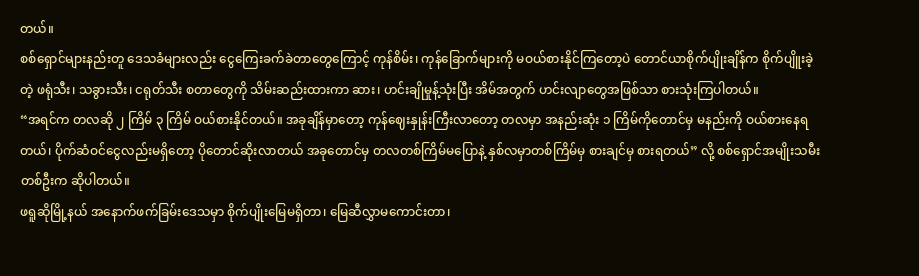တယ်။
စစ်ရှောင်များနည်းတူ ဒေသခံများလည်း ငွေကြေးခက်ခဲတာတွေကြောင့် ကုန်စိမ်း၊ ကုန်ခြောက်များကို မဝယ်စားနိုင်ကြတော့ပဲ တောင်ယာစိုက်ပျိုးချိန်က စိုက်ပျိူးခဲ့တဲ့ ဖရုံသီး၊ သခွားသီး၊ ငရုတ်သီး စတာတွေကို သိမ်းဆည်းထားကာ ဆား၊ ဟင်းချိုမှုန့်သုံးပြီး အိမ်အတွက် ဟင်းလျာတွေအဖြစ်သာ စားသုံးကြပါတယ်။
“အရင်က တလဆို ၂ ကြိမ် ၃ ကြိမ် ဝယ်စားနိုင်တယ်။ အခုချိန်မှာတော့ ကုန်ဈေးနှုန်းကြီးလာတော့ တလမှာ အနည်းဆုံး ၁ ကြိမ်ကိုတောင်မှ မနည်းကို ဝယ်စားနေရတယ်၊ ပိုက်ဆံဝင်ငွေလည်းမရှိတော့ ပိုတောင်ဆိုးလာတယ် အခုတောင်မှ တလတစ်ကြိမ်မပြောနဲ့ နှစ်လမှာတစ်ကြိမ်မှ စားချင်မှ စားရတယ်” လို့ စစ်ရှောင်အမျိုးသမီးတစ်ဦးက ဆိုပါတယ်။
ဖရူဆိုမြို့နယ် အနောက်ဖက်ခြမ်းဒေသမှာ စိုက်ပျိုးမြေမရှိတာ၊ မြေဆီလွှာမကောင်းတာ၊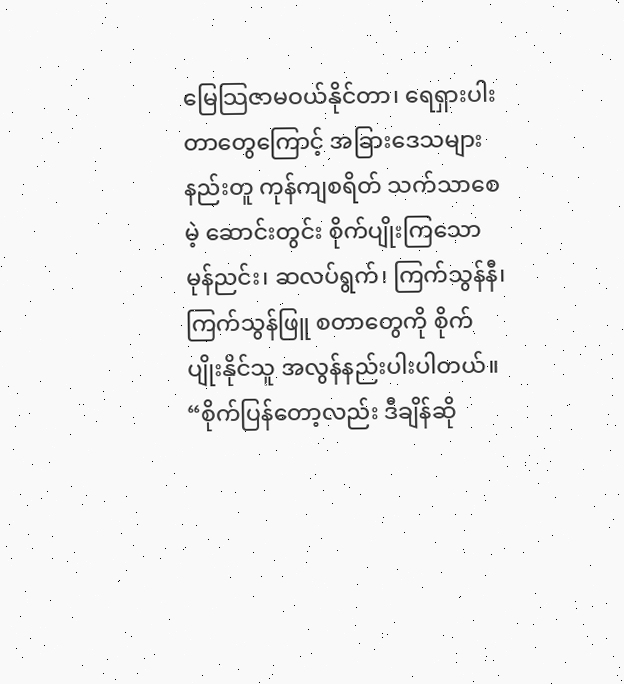မြေသြဇာမဝယ်နိုင်တာ၊ ရေရှားပါးတာတွေကြောင့် အခြားဒေသများနည်းတူ ကုန်ကျစရိတ် သက်သာစေမဲ့ ဆောင်းတွင်း စိုက်ပျိုးကြသော မုန်ညင်း၊ ဆလပ်ရွက်၊ ကြက်သွန်နီ၊ ကြက်သွန်ဖြူ စတာတွေကို စိုက်ပျိုးနိုင်သူ အလွန်နည်းပါးပါတယ်။
“စိုက်ပြန်တော့လည်း ဒီချိန်ဆို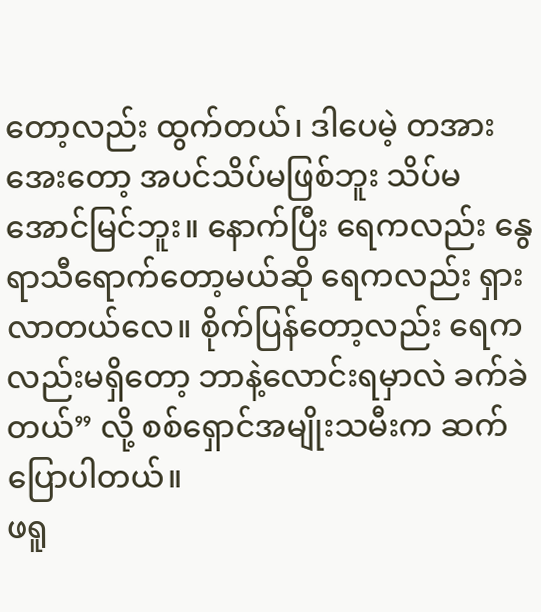တော့လည်း ထွက်တယ်၊ ဒါပေမဲ့ တအားအေးတော့ အပင်သိပ်မဖြစ်ဘူး သိပ်မအောင်မြင်ဘူး။ နောက်ပြီး ရေကလည်း နွေရာသီရောက်တော့မယ်ဆို ရေကလည်း ရှားလာတယ်လေ။ စိုက်ပြန်တော့လည်း ရေကလည်းမရှိတော့ ဘာနဲ့လောင်းရမှာလဲ ခက်ခဲတယ်” လို့ စစ်ရှောင်အမျိုးသမီးက ဆက်ပြောပါတယ်။
ဖရူ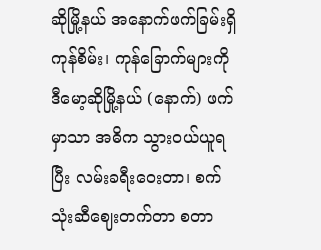ဆိုမြို့နယ် အနောက်ဖက်ခြမ်းရှိ ကုန်စိမ်း၊ ကုန်ခြောက်များကို ဒီမော့ဆိုမြို့နယ် (နောက်) ဖက်မှာသာ အဓိက သွားဝယ်ယူရပြီး လမ်းခရီးဝေးတာ၊ စက်သုံးဆီဈေးတက်တာ စတာ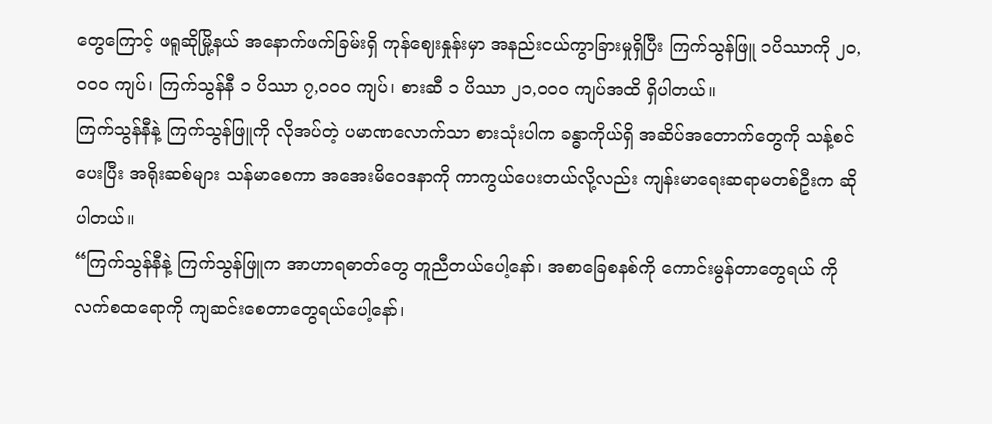တွေကြောင့် ဖရူဆိုမြို့နယ် အနောက်ဖက်ခြမ်းရှိ ကုန်ဈေးနှုန်းမှာ အနည်းငယ်ကွာခြားမှုရှိပြီး ကြက်သွန်ဖြူ ၁ပိဿာကို ၂၀,၀၀၀ ကျပ်၊ ကြက်သွန်နီ ၁ ပိဿာ ၇,၀၀၀ ကျပ်၊ စားဆီ ၁ ပိဿာ ၂၁,၀၀၀ ကျပ်အထိ ရှိပါတယ်။
ကြက်သွန်နီနဲ့ ကြက်သွန်ဖြူကို လိုအပ်တဲ့ ပမာဏလောက်သာ စားသုံးပါက ခန္ဓာကိုယ်ရှိ အဆိပ်အတောက်တွေကို သန့်စင်ပေးပြီး အရိုးဆစ်များ သန်မာစေကာ အအေးမိဝေဒနာကို ကာကွယ်ပေးတယ်လို့လည်း ကျန်းမာရေးဆရာမတစ်ဦးက ဆိုပါတယ်။
“ကြက်သွန်နီနဲ့ ကြက်သွန်ဖြူက အာဟာရဓာတ်တွေ တူညီတယ်ပေါ့နော်၊ အစာခြေစနစ်ကို ကောင်းမွန်တာတွေရယ် ကိုလက်စထရောကို ကျဆင်းစေတာတွေရယ်ပေါ့နော်၊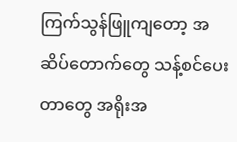ကြက်သွန်ဖြူကျတော့ အဆိပ်တောက်တွေ သန့်စင်ပေးတာတွေ အရိုးအ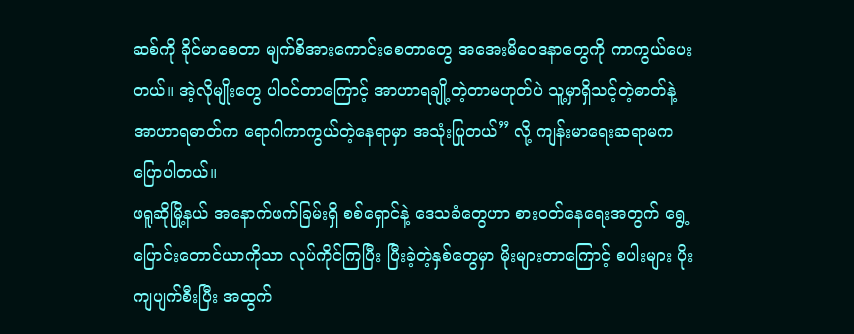ဆစ်ကို ခိုင်မာစေတာ မျက်စိအားကောင်းစေတာတွေ အအေးမိဝေဒနာတွေကို ကာကွယ်ပေးတယ်။ အဲ့လိုမျိုးတွေ ပါဝင်တာကြောင့် အာဟာရချို့တဲ့တာမဟုတ်ပဲ သူ့မှာရှိသင့်တဲ့ဓာတ်နဲ့ အာဟာရဓာတ်က ရောဂါကာကွယ်တဲ့နေရာမှာ အသုံးပြုတယ်” လို့ ကျန်းမာရေးဆရာမက ပြောပါတယ်။
ဖရူဆိုမြို့နယ် အနောက်ဖက်ခြမ်းရှိ စစ်ရှောင်နဲ့ ဒေသခံတွေဟာ စားဝတ်နေရေးအတွက် ရွေ့ပြောင်းတောင်ယာကိုသာ လုပ်ကိုင်ကြပြီး ပြီးခဲ့တဲ့နှစ်တွေမှာ မိုးများတာကြောင့် စပါးများ ပိုးကျပျက်စီးပြီး အထွက်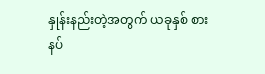နှုန်းနည်းတဲ့အတွက် ယခုနှစ် စားနပ်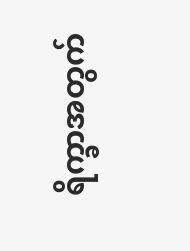ရိက္ခာအတွက်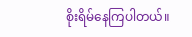စိုးရိမ်နေကြပါတယ်။